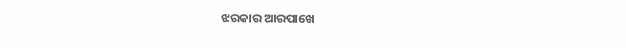ଝରକାର ଆରପାଖେ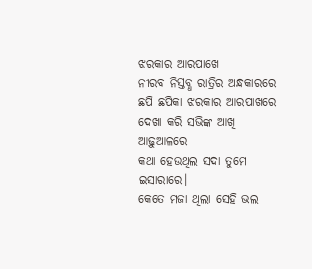ଝରକାର ଆରପାଖେ
ନୀରବ ନିସ୍ତବ୍ଧ ରାତ୍ରିର ଅନ୍ଧକାରରେ
ଛପି ଛପିକା ଝରକାର ଆରପାଖରେ
ଦେଖା କରି ସଭିଙ୍କ ଆଖି ଆଢ଼ୁଆଳରେ
କଥା ହେଉଥିଲ ସଦା ତୁମେ ଇସାରାରେ।
କେତେ ମଜା ଥିଲା ସେହି ଭଲ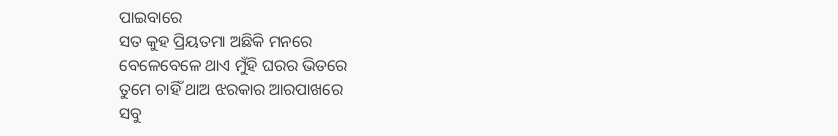ପାଇବାରେ
ସତ କୁହ ପ୍ରିୟତମା ଅଛିକି ମନରେ
ବେଳେବେଳେ ଥାଏ ମୁଁହି ଘରର ଭିତରେ
ତୁମେ ଚାହିଁ ଥାଅ ଝରକାର ଆରପାଖରେ
ସବୁ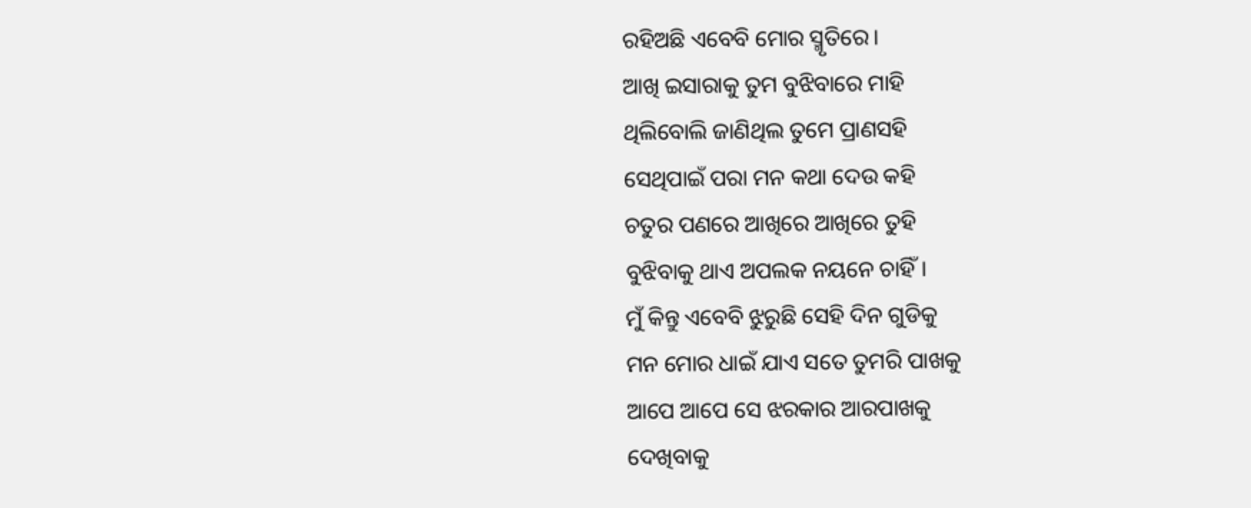ରହିଅଛି ଏବେବି ମୋର ସ୍ମୃତିରେ।
ଆଖି ଇସାରାକୁ ତୁମ ବୁଝିବାରେ ମାହି
ଥିଲିବୋଲି ଜାଣିଥିଲ ତୁମେ ପ୍ରାଣସହି
ସେଥିପାଇଁ ପରା ମନ କଥା ଦେଉ କହି
ଚତୁର ପଣରେ ଆଖିରେ ଆଖିରେ ତୁହି
ବୁଝିବାକୁ ଥାଏ ଅପଲକ ନୟନେ ଚାହିଁ।
ମୁଁ କିନ୍ତୁ ଏବେବି ଝୁରୁଛି ସେହି ଦିନ ଗୁଡିକୁ
ମନ ମୋର ଧାଇଁ ଯାଏ ସତେ ତୁମରି ପାଖକୁ
ଆପେ ଆପେ ସେ ଝରକାର ଆରପାଖକୁ
ଦେଖିବାକୁ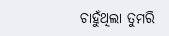ଚାହୁଁଥିଲା ତୁମରି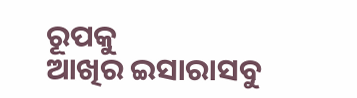ରୂପକୁ
ଆଖିର ଇସାରାସବୁ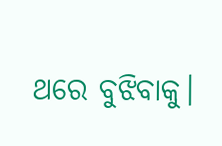ଥରେ ବୁଝିବାକୁ।